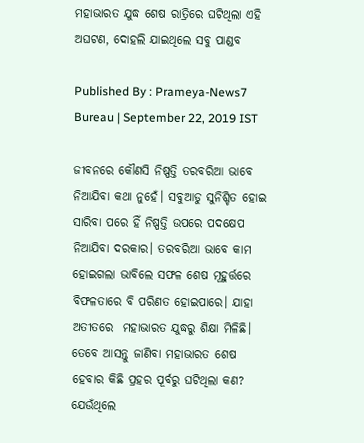ମହାଭାରତ ଯୁଦ୍ଧ ଶେଷ ରାତ୍ରିରେ ଘଟିଥିଲା ଏହି ଅଘଟଣ, ଦୋହଲି ଯାଇଥିଲେ ସବୁ ପାଣ୍ଡବ

Published By : Prameya-News7 Bureau | September 22, 2019 IST

ଜୀବନରେ କୌଣସି ନିଷ୍ପତ୍ତି ତରବରିଆ ଭାବେ ନିଆଯିବା କଥା ନୁହେଁ। ସବୁଆଡୁ ସୁନିଶ୍ଚିତ ହୋଇ ସାରିବା ପରେ ହିଁ ନିଷ୍ପତ୍ତି ଉପରେ ପଦକ୍ଷେପ ନିଆଯିବା ଦରକାର। ତରବରିଆ ଭାବେ କାମ ହୋଇଗଲା ଭାବିଲେ ସଫଳ ଶେଷ ମୂହୁର୍ତ୍ତରେ ବିଫଳତାରେ ବି ପରିଣତ ହୋଇପାରେ। ଯାହା ଅତୀତରେ  ମହାଭାରତ ଯୁଦ୍ଧରୁ ଶିକ୍ଷା ମିଳିଛି। ତେବେ ଆସନ୍ତୁ ଜାଣିବା ମହାଭାରତ ଶେଷ ହେବାର କିଛି ପ୍ରହର ପୂର୍ବରୁ ଘଟିଥିଲା କଣ? ଯେଉଁଥିଲେ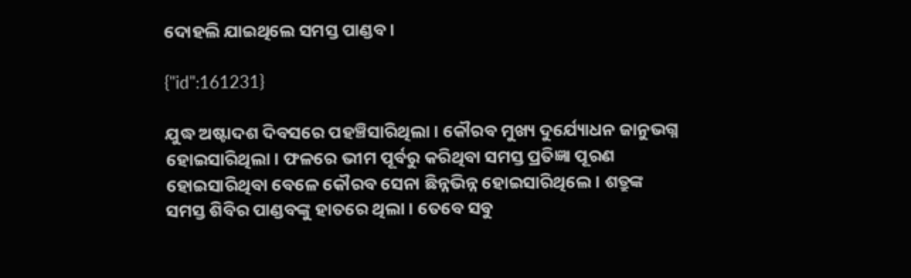ଦୋହଲି ଯାଇଥିଲେ ସମସ୍ତ ପାଣ୍ଡବ।

{"id":161231}

ଯୁଦ୍ଧ ଅଷ୍ଟାଦଶ ଦିବସରେ ପହଞ୍ଚିସାରିଥିଲା। କୌରବ ମୁଖ୍ୟ ଦୁର୍ଯ୍ୟୋଧନ ଜାନୁଭଗ୍ନ ହୋଇସାରିଥିଲା। ଫଳରେ ଭୀମ ପୂର୍ବରୁ କରିଥିବା ସମସ୍ତ ପ୍ରତିଜ୍ଞା ପୂରଣ ହୋଇସାରିଥିବା ବେଳେ କୌରବ ସେନା ଛିନ୍ନଭିନ୍ନ ହୋଇସାରିଥିଲେ। ଶତ୍ରୁଙ୍କ ସମସ୍ତ ଶିବିର ପାଣ୍ଡବଙ୍କୁ ହାତରେ ଥିଲା। ତେବେ ସବୁ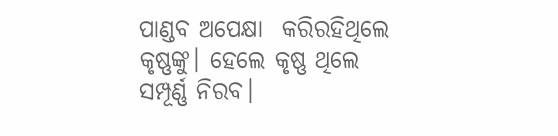ପାଣ୍ଡବ ଅପେକ୍ଷା  କରିରହିଥିଲେ କୃଷ୍ଣଙ୍କୁ। ହେଲେ କୃଷ୍ଣ ଥିଲେ ସମ୍ପୂର୍ଣ୍ଣ ନିରବ।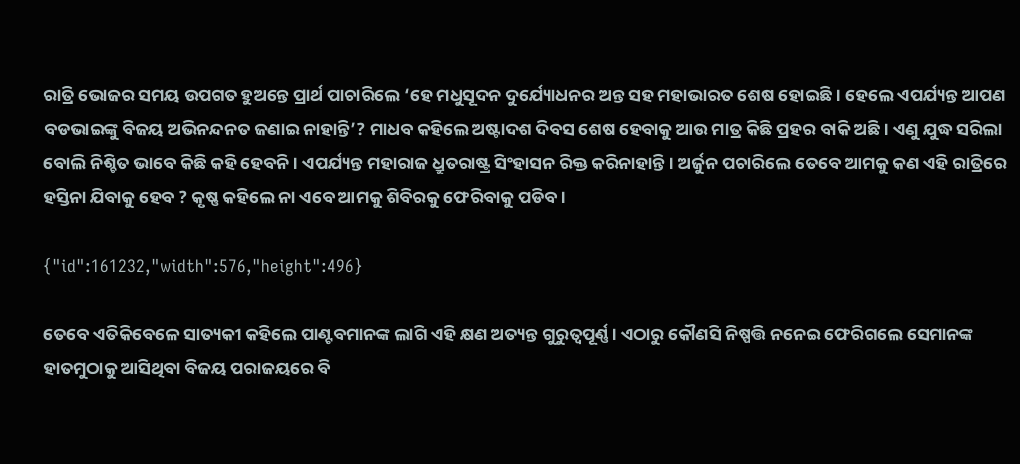ରାତ୍ରି ଭୋଜର ସମୟ ଉପଗତ ହୁଅନ୍ତେ ପ୍ରାର୍ଥ ପାଚାରିଲେ ‘ହେ ମଧୁସୂଦନ ଦୁର୍ଯ୍ୟୋଧନର ଅନ୍ତ ସହ ମହାଭାରତ ଶେଷ ହୋଇଛି। ହେଲେ ଏପର୍ଯ୍ୟନ୍ତ ଆପଣ ବଡଭାଇଙ୍କୁ ବିଜୟ ଅଭିନନ୍ଦନତ ଜଣାଇ ନାହାନ୍ତି’? ମାଧବ କହିଲେ ଅଷ୍ଟାଦଶ ଦିବସ ଶେଷ ହେବାକୁ ଆଉ ମାତ୍ର କିଛି ପ୍ରହର ବାକି ଅଛି। ଏଣୁ ଯୁଦ୍ଧ ସରିଲା ବୋଲି ନିଶ୍ଚିତ ଭାବେ କିଛି କହି ହେବନି। ଏପର୍ଯ୍ୟନ୍ତ ମହାରାଜ ଧ୍ରୁତରାଷ୍ଟ୍ର ସିଂହାସନ ରିକ୍ତ କରିନାହାନ୍ତି। ଅର୍ଜୁନ ପଚାରିଲେ ତେବେ ଆମକୁ କଣ ଏହି ରାତ୍ରିରେ ହସ୍ତିନା ଯିବାକୁ ହେବ ? କୃଷ୍ଣ କହିଲେ ନା ଏବେ ଆମକୁ ଶିବିରକୁ ଫେରିବାକୁ ପଡିବ।

{"id":161232,"width":576,"height":496}

ତେବେ ଏତିକିବେଳେ ସାତ୍ୟକୀ କହିଲେ ପାଣ୍ଟବମାନଙ୍କ ଲାଗି ଏହି କ୍ଷଣ ଅତ୍ୟନ୍ତ ଗୁରୁତ୍ୱପୂର୍ଣ୍ଣ। ଏଠାରୁ କୌଣସି ନିଷ୍ପତ୍ତି ନନେଇ ଫେରିଗଲେ ସେମାନଙ୍କ ହାତମୁଠାକୁ ଆସିଥିବା ବିଜୟ ପରାଜୟରେ ବି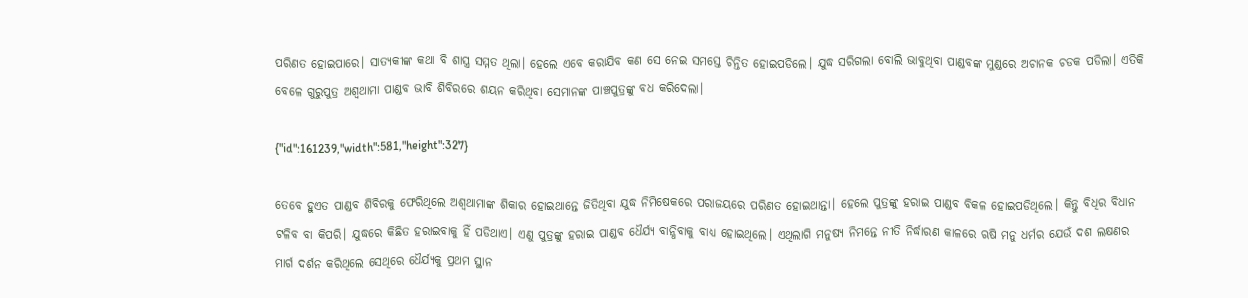ପରିଣତ ହୋଇପାରେ। ସାତ୍ୟକୀଙ୍କ କଥା ବି ଶାସ୍ତ୍ର ସମ୍ମତ ଥିଲା। ହେଲେ ଏବେ କରାଯିବ କଣ ସେ ନେଇ ସମସ୍ତେ ଚିନ୍ତିତ ହୋଇପଡିଲେ। ଯୁଦ୍ଧ ସରିଗଲା ବୋଲି ଭାବୁଥିବା ପାଣ୍ଡବଙ୍କ ମୁଣ୍ଡରେ ଅଚାନକ ଚଡକ ପଡିଲା। ଏତିକି ବେଳେ ଗୁରୁପୁତ୍ର ଅଶ୍ୱଥାମା ପାଣ୍ଡବ ଭାବି ଶିବିରରେ ଶୟନ କରିଥିବା ସେମାନଙ୍କ ପାଞ୍ଚପୁତ୍ରଙ୍କୁ ବଧ କରିଦେଲା।

{"id":161239,"width":581,"height":327}

ତେବେ ହୁଏତ ପାଣ୍ଡବ ଶିବିରକୁ ଫେରିଥିଲେ ଅଶ୍ୱଥାମାଙ୍କ ଶିକାର ହୋଇଥାନ୍ତେ ଜିତିଥିବା ଯୁଦ୍ଧ ନିମିଷେକରେ ପରାଜୟରେ ପରିଣତ ହୋଇଥାନ୍ତା। ହେଲେ ପୁତ୍ରଙ୍କୁ ହରାଇ ପାଣ୍ଡବ ବିକଳ ହୋଇପଡିଥିଲେ। କିନ୍ତୁ ବିଧିର ବିଧାନ ଟଳିବ ବା କିପରି। ଯୁଦ୍ଧରେ କିଛିତ ହରାଇବାକୁ ହିଁ ପଡିଥାଏ। ଏଣୁ ପୁତ୍ରଙ୍କୁ ହରାଇ ପାଣ୍ଡବ ଧୈର୍ଯ୍ୟ ବାନ୍ଧିବାକୁ ବାଧ୍ୟ ହୋଇଥିଲେ। ଏଥିଲାଗି ମନୁଷ୍ୟ ନିମନ୍ତେ ନୀତି ନିର୍ଦ୍ଧାରଣ କାଳରେ ଋଷି ମନୁ ଧର୍ମର ଯେଉଁ ଦଶ ଲକ୍ଷଣର ମାର୍ଗ ଦର୍ଶନ କରିଥିଲେ ସେଥିରେ ଧୈର୍ଯ୍ୟକୁ ପ୍ରଥମ ସ୍ଥାନ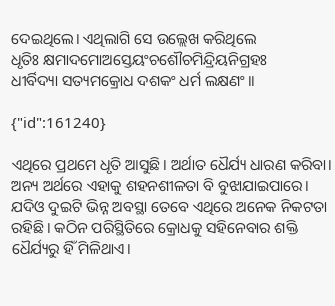ଦେଇଥିଲେ। ଏଥିଲାଗି ସେ ଉଲ୍ଲେଖ କରିଥିଲେ
ଧୃତିଃ କ୍ଷମାଦମୋଅସ୍ତେୟଂଚଶୌଚମିନ୍ଦ୍ରିୟନିଗ୍ରହଃ
ଧୀର୍ବିଦ୍ୟା ସତ୍ୟମକ୍ରୋଧ ଦଶକଂ ଧର୍ମ ଲକ୍ଷଣଂ।।

{"id":161240}

ଏଥିରେ ପ୍ରଥମେ ଧୃତି ଆସୁଛି। ଅର୍ଥାତ ଧୈର୍ଯ୍ୟ ଧାରଣ କରିବା। ଅନ୍ୟ ଅର୍ଥରେ ଏହାକୁ ଶହନଶୀଳତା ବି ବୁଝାଯାଇପାରେ। ଯଦିଓ ଦୁଇଟି ଭିନ୍ନ ଅବସ୍ଥା ତେବେ ଏଥିରେ ଅନେକ ନିକଟତା ରହିଛି। କଠିନ ପରିସ୍ଥିତିରେ କ୍ରୋଧକୁ ସହିନେବାର ଶକ୍ତି ଧୈର୍ଯ୍ୟରୁ ହିଁ ମିଳିଥାଏ।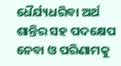ଧୈର୍ଯ୍ୟଧରିବା ଅର୍ଥ ଶାନ୍ତିର ସହ ପଦକ୍ଷେପ ନେବା ଓ ପରିଣାମକୁ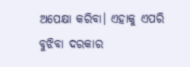ଅପେକ୍ଷା କରିବା। ଏହାକୁ ଏପରି ବୁଝିବା ଦରକାର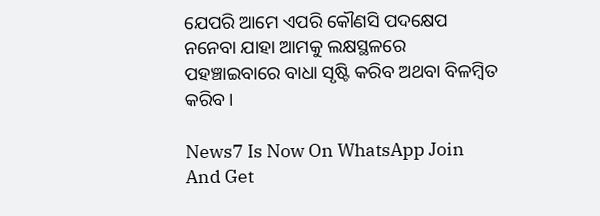ଯେପରି ଆମେ ଏପରି କୌଣସି ପଦକ୍ଷେପ ନନେବା ଯାହା ଆମକୁ ଲକ୍ଷସ୍ଥଳରେ ପହଞ୍ଚାଇବାରେ ବାଧା ସୃଷ୍ଟି କରିବ ଅଥବା ବିଳମ୍ବିତ କରିବ।

News7 Is Now On WhatsApp Join And Get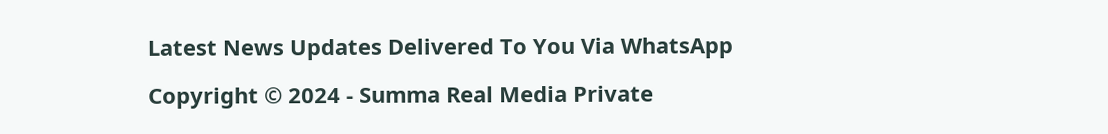Latest News Updates Delivered To You Via WhatsApp

Copyright © 2024 - Summa Real Media Private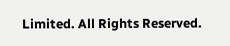Limited. All Rights Reserved.